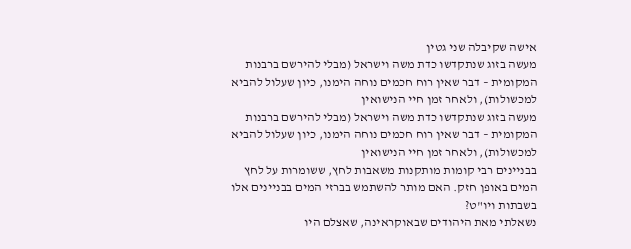אישה שקיבלה שני גטין
מעשה בזוג שנתקדשו כדת משה וישראל (מבלי להירשם ברבנות המקומית – דבר שאין רוח חכמים נוחה הימנו, כיון שעלול להביא למכשולות), ולאחר זמן חיי הנישואין
מעשה בזוג שנתקדשו כדת משה וישראל (מבלי להירשם ברבנות המקומית – דבר שאין רוח חכמים נוחה הימנו, כיון שעלול להביא למכשולות), ולאחר זמן חיי הנישואין
בבניינים רבי קומות מותקנות משאבות לחץ, ששומרות על לחץ המים באופן חזק. האם מותר להשתמש בברזי המים בבניינים אלו בשבתות ויו"ט?
נשאלתי מאת היהודים שבאוקראינה, שאצלם היו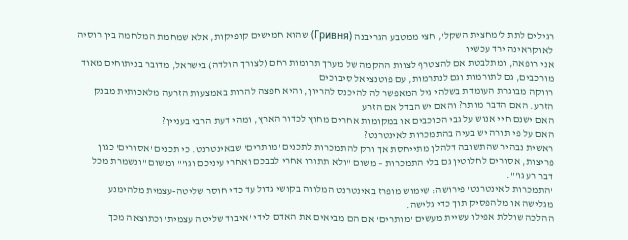רגילים לתת ל'מחצית השקל', חצי ממטבע הגריבנה (Гривня) שהוא חמישים קופיקות, אלא שמחמת המלחמה בין רוסיה לאוקראינה ירד עכשיו
אני רופאה, ומתלבטת אם להצטרף לצוות ההקמה של מערך תרומות רחם (לצורך הולדה) בישראל, מדובר בניתוחים מאוד מורכבים, גם לתורמות וגם לנתרמות, עם פוטנציאל סיבוכים
רווקה מבוגרת העומדת בשלהי גיל המאפשר לה להיכנס להריון, והיא חפצה להרות באמצעות הזרעה מלאכותית מבנק הזרע. האם הדבר מותר? והאם יש הבדל אם הזרע
האם ישנם חיי אנוש על גבי הכוכבים או במקומות אחרים מחוץ לכדור הארץ, ומהי דעת הרבי בעניין?
האם על פי תורה יש בעיה בהתמכרות לאינטרנט?
ראשית נבהיר שהתשובה דלהלן מתייחסת אך ורק להתמכרות לתכנים 'מותרים' שבאינטרנט. כי תכנים 'אסורים' כגון פריצות, אסורים לחלוטין גם בלי התמכרות – משום "ולא תתורו אחרי לבבכם ואחרי עיניכם וגו'" ומשום "ונשמרת מכל דבר רע גו'".
'התמכרות לאינטרנט' פירושה: שימוש מופרז באינטרנט המלווה בקושי גדול עד כדי חוסר שליטה-עצמית מלהימנע מגלישה או מלהפסיק תוך כדי גלישה.
ההלכה שוללת אפילו עשיית מעשים 'מותרים' אם הם מביאים את האדם לידי 'איבוד שליטה עצמית' וכתוצאה מכך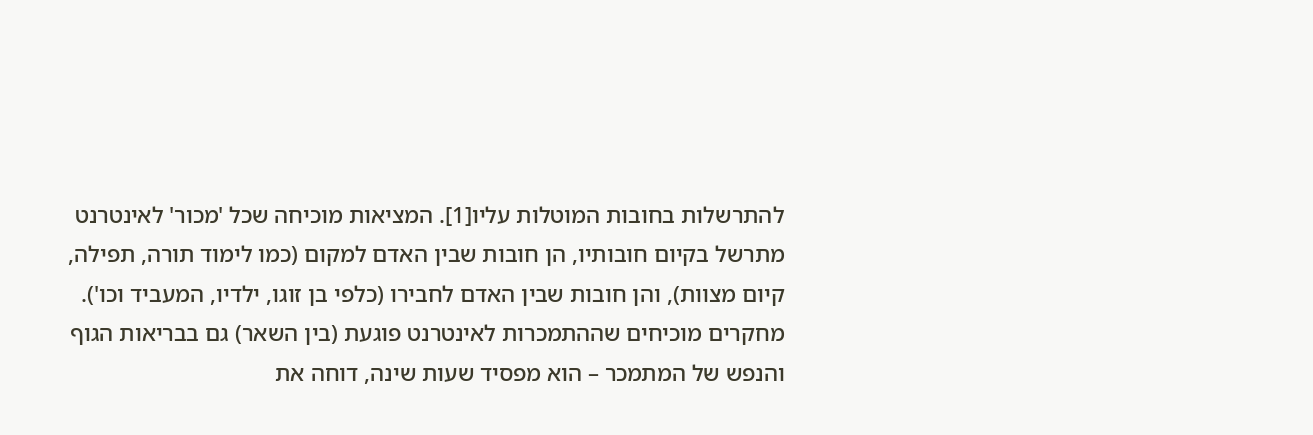להתרשלות בחובות המוטלות עליו[1]. המציאות מוכיחה שכל 'מכור' לאינטרנט מתרשל בקיום חובותיו, הן חובות שבין האדם למקום (כמו לימוד תורה, תפילה, קיום מצוות), והן חובות שבין האדם לחבירו (כלפי בן זוגו, ילדיו, המעביד וכו').
מחקרים מוכיחים שההתמכרות לאינטרנט פוגעת (בין השאר) גם בבריאות הגוף והנפש של המתמכר – הוא מפסיד שעות שינה, דוחה את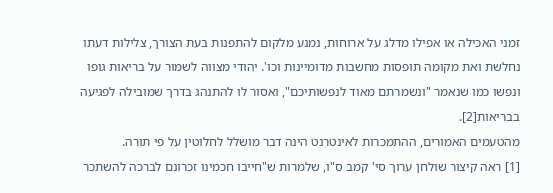זמני האכילה או אפילו מדלג על ארוחות, נמנע מלקום להתפנות בעת הצורך, צלילות דעתו נחלשת ואת מקומה תופסות מחשבות מדומיינות וכו'. יהודי מצווה לשמור על בריאות גופו ונפשו כמו שנאמר "ונשמרתם מאוד לנפשותיכם", ואסור לו להתנהג בדרך שמובילה לפגיעה בבריאות[2].
מהטעמים האמורים, ההתמכרות לאינטרנט הינה דבר מושלל לחלוטין על פי תורה.
[1] ראה קיצור שולחן ערוך סי' קמב ס"ו, שלמרות ש"חייבו חכמינו זכרונם לברכה להשתכר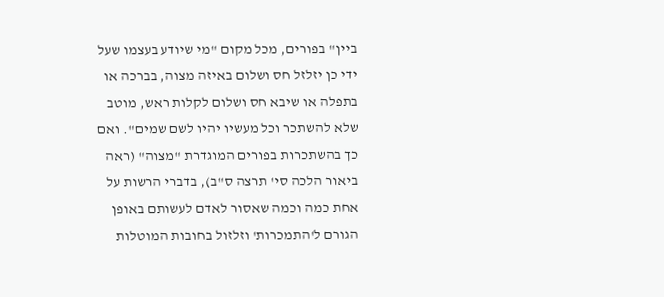ביין" בפורים, מכל מקום "מי שיודע בעצמו שעל ידי כן יזלזל חס ושלום באיזה מצוה, בברכה או בתפלה או שיבא חס ושלום לקלות ראש, מוטב שלא להשתכר וכל מעשיו יהיו לשם שמים". ואם כך בהשתכרות בפורים המוגדרת "מצוה" (ראה ביאור הלכה סי' תרצה ס"ב), בדברי הרשות על אחת כמה וכמה שאסור לאדם לעשותם באופן הגורם ל'התמכרות' וזלזול בחובות המוטלות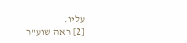עליו.
[2] ראה שוע"ר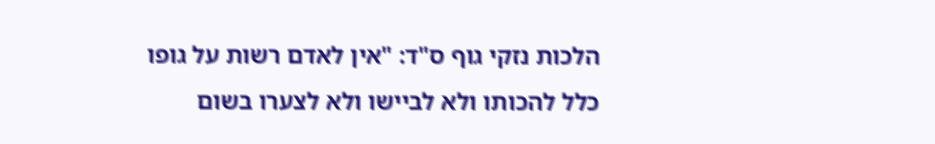הלכות נזקי גוף ס"ד: "אין לאדם רשות על גופו כלל להכותו ולא לביישו ולא לצערו בשום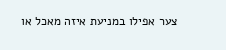צער אפילו במניעת איזה מאכל או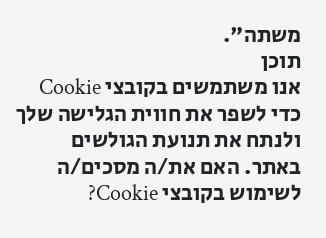משתה".
תוכן
אנו משתמשים בקובצי Cookie כדי לשפר את חווית הגלישה שלך ולנתח את תנועת הגולשים באתר. האם את/ה מסכים/ה לשימוש בקובצי Cookie?